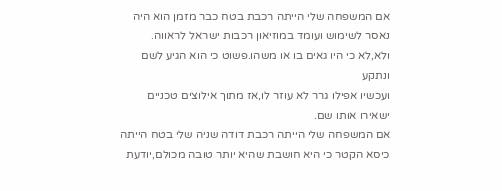אם המשפחה שלי הייתה רכבת בטח כבר מזמן הוא היה
נאסר לשימוש ועומד במוזיאון רכבות ישראל לראווה.
ולא,לא כי היו גאים בו או משהו.פשוט כי הוא הגיע לשם ונתקע
ועכשיו אפילו גרר לא עוזר לו,אז מתוך אילוצים טכניים ישאירו אותו שם.
אם המשפחה שלי הייתה רכבת דודה שניה שלי בטח הייתה כיסא הקטר כי היא חושבת שהיא יותר טובה מכולם,יודעת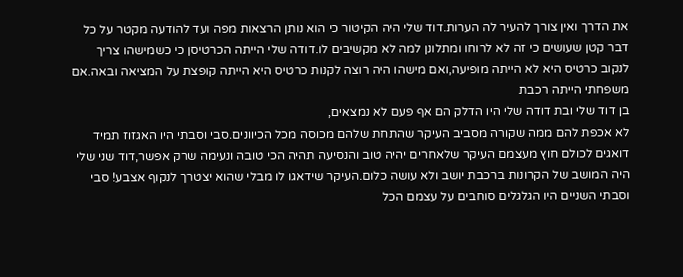את הדרך ואין צורך להעיר לה הערות.דוד שלי היה הקיטור כי הוא נותן הרצאות מפה ועד להודעה מקטר על כל דבר קטן שעושים כי זה לא לרוחו ומתלונן למה לא מקשיבים לו.דודה שלי הייתה הכרטיסן כי כשמישהו צריך לנקוב כרטיס היא לא הייתה מופיעה,ואם מישהו היה רוצה לקנות כרטיס היא הייתה קופצת על המציאה ובאה.אם משפחתי הייתה רכבת
בן דוד שלי ובת דודה שלי היו הדלק הם אף פעם לא נמצאים,
לא אכפת להם ממה שקורה מסביב העיקר שהתחת שלהם מכוסה מכל הכיוונים.סבי וסבתי היו האגזוז תמיד דואגים לכולם חוץ מעצמם העיקר שלאחרים יהיה טוב והנסיעה תהיה הכי טובה ונעימה שרק אפשר,דוד שני שלי היה המושב של הקרונות ברכבת יושב ולא עושה כלום.העיקר שידאגו לו מבלי שהוא יצטרך לנקוף אצבע! סבי וסבתי השניים היו הגלגלים סוחבים על עצמם הכל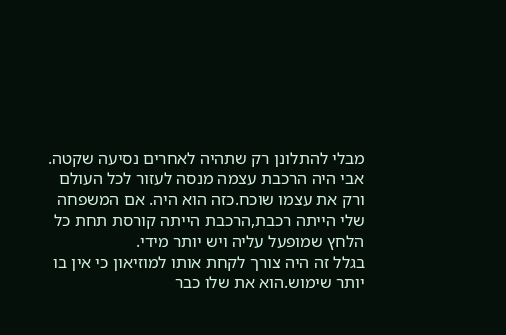מבלי להתלונן רק שתהיה לאחרים נסיעה שקטה.
אבי היה הרכבת עצמה מנסה לעזור לכל העולם ורק את עצמו שוכח.כזה הוא היה. אם המשפחה שלי הייתה רכבת,הרכבת הייתה קורסת תחת כל הלחץ שמופעל עליה ויש יותר מידי.
בגלל זה היה צורך לקחת אותו למוזיאון כי אין בו יותר שימוש.הוא את שלו כבר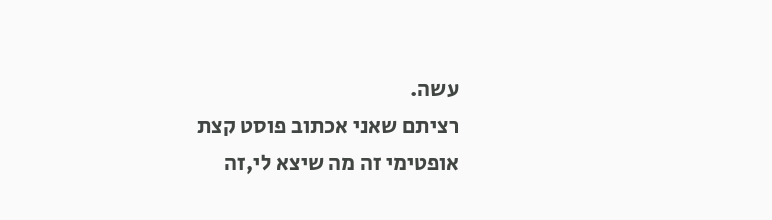עשה.
רציתם שאני אכתוב פוסט קצת אופטימי זה מה שיצא לי,זה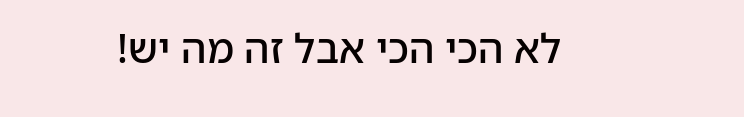לא הכי הכי אבל זה מה יש!